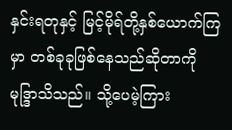နှင်းရတုနှင့် မြင့်မိုရ်တို့နှစ်ယောက်ကြမှာ တစ်ခုခုဖြစ်နေသည်ဆိုတာကို မုဒ္ဒြာသိသည်။ သို့ပေမဲ့ကြား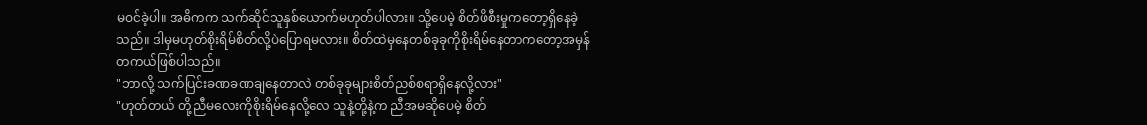မဝင်ခဲ့ပါ။ အဓိကက သက်ဆိုင်သူနှစ်ယောက်မဟုတ်ပါလား။ သို့ပေမဲ့ စိတ်ဖိစီးမှုကတော့ရှိနေခဲ့သည်။ ဒါမှမဟုတ်စိုးရိမ်စိတ်လို့ပဲပြောရမလား။ စိတ်ထဲမှနေတစ်ခုခုကိုစိုးရိမ်နေတာကတော့အမှန်တကယ်ဖြစ်ပါသည်။
"ဘာလို့ သက်ပြင်းခဏခဏချနေတာလဲ တစ်ခုခုများစိတ်ညစ်စရာရှိနေလို့လား"
"ဟုတ်တယ် တို့ညီမလေးကိုစိုးရိမ်နေလို့လေ သူနဲ့တို့နဲ့က ညီအမဆိုပေမဲ့ စိတ်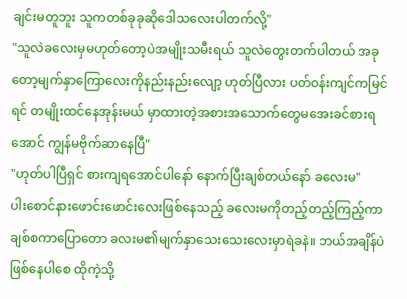ချင်းမတူဘူး သူကတစ်ခုခုဆိုဒေါသလေးပါတက်လို့"
"သူလဲခလေးမှမဟုတ်တော့ပဲအမျိုးသမီးရယ် သူလဲတွေးတက်ပါတယ် အခုတော့မျက်နှာကြောလေးကိုနည်းနည်းလျော့ ဟုတ်ပြီလား ပတ်ဝန်းကျင်ကမြင်ရင် တမျိုးထင်နေအုန်းမယ် မှာထားတဲ့အစားအသောက်တွေမအေးခင်စားရအောင် ကျွန်မဗိုက်ဆာနေပြီ"
"ဟုတ်ပါပြီရှင် စားကျရအောင်ပါနော် နောက်ပြီးချစ်တယ်နော် ခလေးမ"
ပါးစောင်နားဖောင်းဖောင်းလေးဖြစ်နေသည့် ခလေးမကိုတည့်တည့်ကြည့်ကာ ချစ်စကာပြောတော ခလးမ၏မျက်နှာသေးသေးလေးမှာရဲခနဲ။ ဘယ်အချိန်ပဲဖြစ်နေပါစေ ထိုကဲ့သို့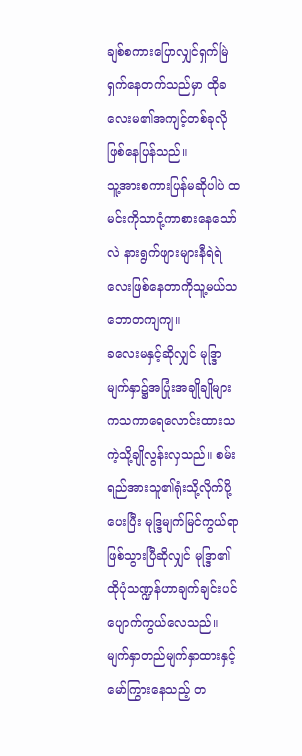ချစ်စကားပြောလျှင်ရှက်မြဲရှက်နေတက်သည်မှာ ထိုခလေးမ၏အကျင့်တစ်ခုလိုဖြစ်နေပြန်သည်။
သူ့အားစကားပြန်မဆိုပါပဲ ထမင်းကိုသာငုံ့ကာစားနေသော်လဲ နားရွက်ဖျားများနီရဲရဲလေးဖြစ်နေတာကိုသူ့မယ်သဘောတကျကျ။
ခလေးမနှင့်ဆိုလျှင် မုဒ္ဒြာမျက်နှာ၌အပြုံးအချိုချိုများကသကာရေလောင်းထားသကဲ့သို့ချိုလွန်းလှသည်။ စမ်းရည်အားသူ၏ရုံးသို့လိုက်ပို့ပေးပြီး မုဒ္ဒြမျက်မြင်ကွယ်ရာဖြစ်သွားပြီဆိုလျှင် မုဒ္ဒြာ၏ထိုပုံသဏ္ဍန်ဟာချက်ချင်းပင်ပျောက်ကွယ်လေသည်။ မျက်နှာတည်မျက်နှာထားနှင့် မော်ကြွားနေသည့် တ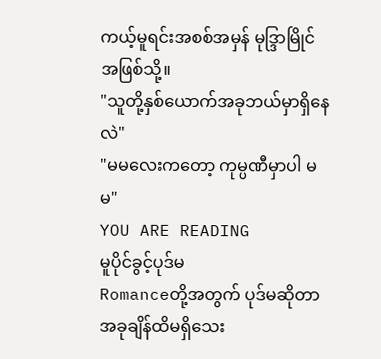ကယ့်မူရင်းအစစ်အမှန် မုဒ္ဒြာမြိုင်အဖြစ်သို့။
"သူတို့နှစ်ယောက်အခုဘယ်မှာရှိနေလဲ"
"မမလေးကတော့ ကုမ္ပဏီမှာပါ မမ"
YOU ARE READING
မူပိုင်ခွင့်ပုဒ်မ
Romanceတို့အတွက် ပုဒ်မဆိုတာ အခုချိန်ထိမရှိသေး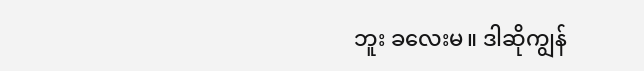ဘူး ခလေးမ။ ဒါဆိုကျွန်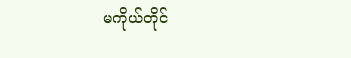မကိုယ်တိုင်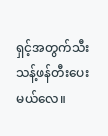ရှင့်အတွက်သီးသန့်ဖန်တီးပေးမယ်လေ။